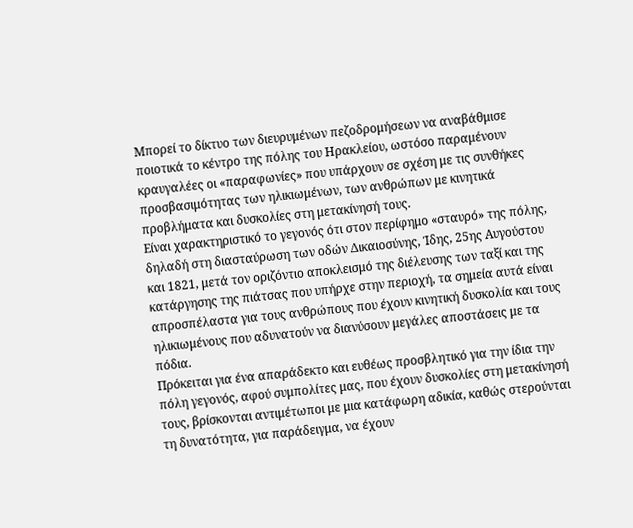Μπορεί το δίκτυο των διευρυμένων πεζοδρομήσεων να αναβάθμισε ποιοτικά το κέντρο της πόλης του Ηρακλείου, ωστόσο παραμένουν κραυγαλέες οι «παραφωνίες» που υπάρχουν σε σχέση με τις συνθήκες προσβασιμότητας των ηλικιωμένων, των ανθρώπων με κινητικά προβλήματα και δυσκολίες στη μετακίνησή τους.
Είναι χαρακτηριστικό το γεγονός ότι στον περίφημο «σταυρό» της πόλης, δηλαδή στη διασταύρωση των οδών Δικαιοσύνης, Ίδης, 25ης Αυγούστου και 1821, μετά τον οριζόντιο αποκλεισμό της διέλευσης των ταξί και της κατάργησης της πιάτσας που υπήρχε στην περιοχή, τα σημεία αυτά είναι απροσπέλαστα για τους ανθρώπους που έχουν κινητική δυσκολία και τους ηλικιωμένους που αδυνατούν να διανύσουν μεγάλες αποστάσεις με τα πόδια.
Πρόκειται για ένα απαράδεκτο και ευθέως προσβλητικό για την ίδια την πόλη γεγονός, αφού συμπολίτες μας, που έχουν δυσκολίες στη μετακίνησή τους, βρίσκονται αντιμέτωποι με μια κατάφωρη αδικία, καθώς στερούνται τη δυνατότητα, για παράδειγμα, να έχουν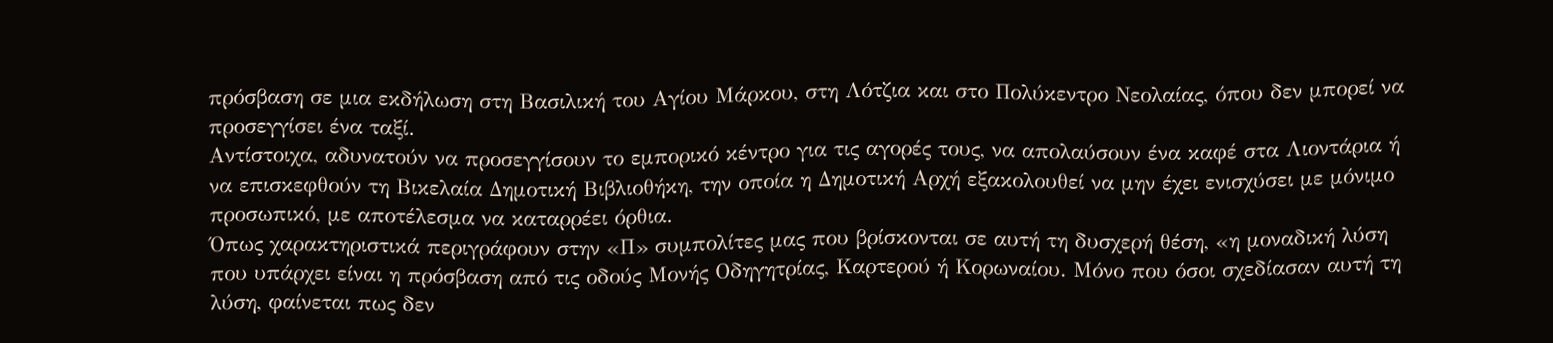πρόσβαση σε μια εκδήλωση στη Βασιλική του Αγίου Μάρκου, στη Λότζια και στο Πολύκεντρο Νεολαίας, όπου δεν μπορεί να προσεγγίσει ένα ταξί.
Αντίστοιχα, αδυνατούν να προσεγγίσουν το εμπορικό κέντρο για τις αγορές τους, να απολαύσουν ένα καφέ στα Λιοντάρια ή να επισκεφθούν τη Βικελαία Δημοτική Βιβλιοθήκη, την οποία η Δημοτική Αρχή εξακολουθεί να μην έχει ενισχύσει με μόνιμο προσωπικό, με αποτέλεσμα να καταρρέει όρθια.
Όπως χαρακτηριστικά περιγράφουν στην «Π» συμπολίτες μας που βρίσκονται σε αυτή τη δυσχερή θέση, «η μοναδική λύση που υπάρχει είναι η πρόσβαση από τις οδούς Μονής Οδηγητρίας, Καρτερού ή Κορωναίου. Μόνο που όσοι σχεδίασαν αυτή τη λύση, φαίνεται πως δεν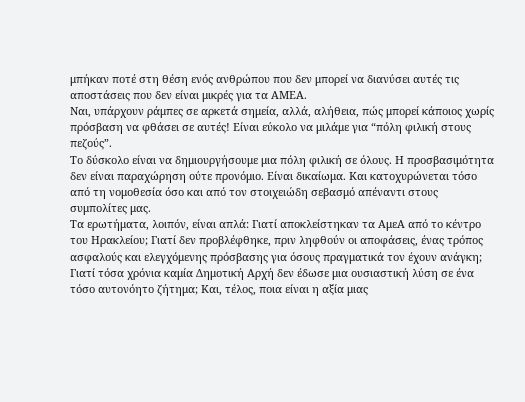μπήκαν ποτέ στη θέση ενός ανθρώπου που δεν μπορεί να διανύσει αυτές τις αποστάσεις που δεν είναι μικρές για τα ΑΜΕΑ.
Ναι, υπάρχουν ράμπες σε αρκετά σημεία, αλλά, αλήθεια, πώς μπορεί κάποιος χωρίς πρόσβαση να φθάσει σε αυτές! Είναι εύκολο να μιλάμε για “πόλη φιλική στους πεζούς”.
Το δύσκολο είναι να δημιουργήσουμε μια πόλη φιλική σε όλους. Η προσβασιμότητα δεν είναι παραχώρηση ούτε προνόμιο. Είναι δικαίωμα. Και κατοχυρώνεται τόσο από τη νομοθεσία όσο και από τον στοιχειώδη σεβασμό απέναντι στους συμπολίτες μας.
Τα ερωτήματα, λοιπόν, είναι απλά: Γιατί αποκλείστηκαν τα ΑμεΑ από το κέντρο του Ηρακλείου; Γιατί δεν προβλέφθηκε, πριν ληφθούν οι αποφάσεις, ένας τρόπος ασφαλούς και ελεγχόμενης πρόσβασης για όσους πραγματικά τον έχουν ανάγκη;
Γιατί τόσα χρόνια καμία Δημοτική Αρχή δεν έδωσε μια ουσιαστική λύση σε ένα τόσο αυτονόητο ζήτημα; Και, τέλος, ποια είναι η αξία μιας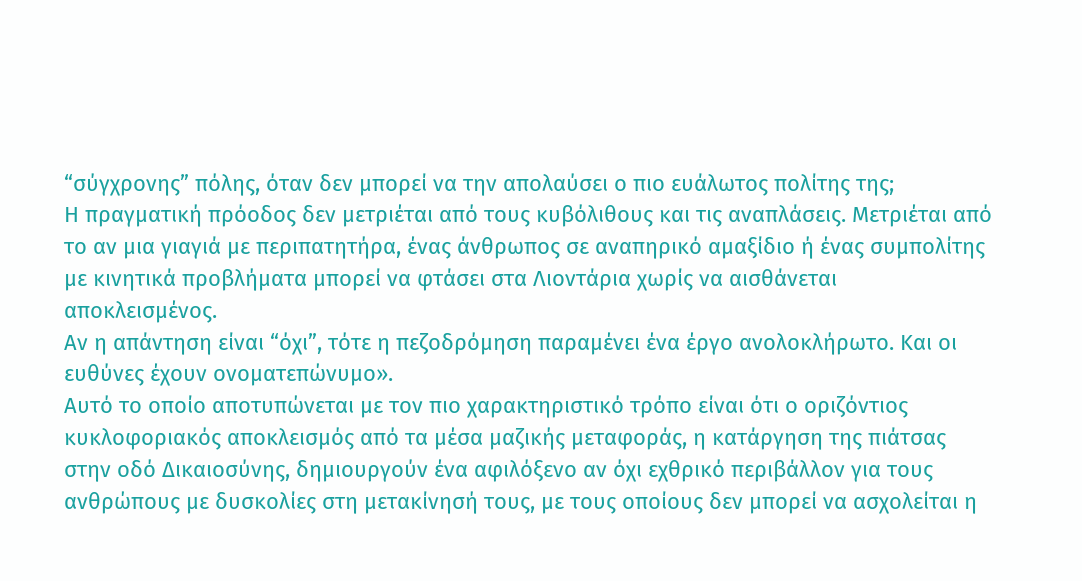“σύγχρονης” πόλης, όταν δεν μπορεί να την απολαύσει ο πιο ευάλωτος πολίτης της;
Η πραγματική πρόοδος δεν μετριέται από τους κυβόλιθους και τις αναπλάσεις. Μετριέται από το αν μια γιαγιά με περιπατητήρα, ένας άνθρωπος σε αναπηρικό αμαξίδιο ή ένας συμπολίτης με κινητικά προβλήματα μπορεί να φτάσει στα Λιοντάρια χωρίς να αισθάνεται αποκλεισμένος.
Αν η απάντηση είναι “όχι”, τότε η πεζοδρόμηση παραμένει ένα έργο ανολοκλήρωτο. Και οι ευθύνες έχουν ονοματεπώνυμο».
Αυτό το οποίο αποτυπώνεται με τον πιο χαρακτηριστικό τρόπο είναι ότι ο οριζόντιος κυκλοφοριακός αποκλεισμός από τα μέσα μαζικής μεταφοράς, η κατάργηση της πιάτσας στην οδό Δικαιοσύνης, δημιουργούν ένα αφιλόξενο αν όχι εχθρικό περιβάλλον για τους ανθρώπους με δυσκολίες στη μετακίνησή τους, με τους οποίους δεν μπορεί να ασχολείται η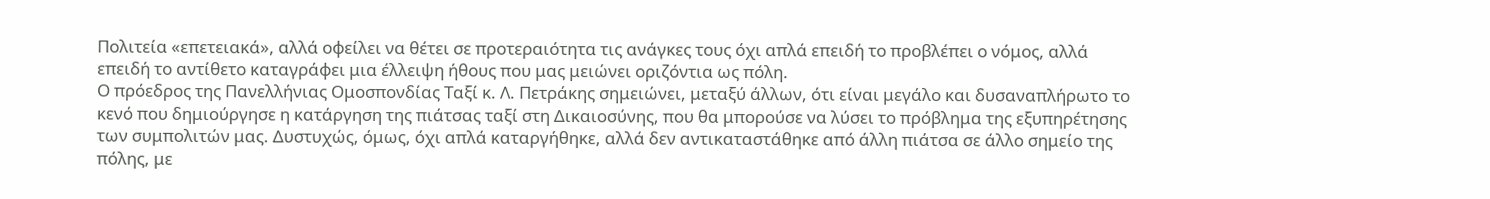Πολιτεία «επετειακά», αλλά οφείλει να θέτει σε προτεραιότητα τις ανάγκες τους όχι απλά επειδή το προβλέπει ο νόμος, αλλά επειδή το αντίθετο καταγράφει μια έλλειψη ήθους που μας μειώνει οριζόντια ως πόλη.
Ο πρόεδρος της Πανελλήνιας Ομοσπονδίας Ταξί κ. Λ. Πετράκης σημειώνει, μεταξύ άλλων, ότι είναι μεγάλο και δυσαναπλήρωτο το κενό που δημιούργησε η κατάργηση της πιάτσας ταξί στη Δικαιοσύνης, που θα μπορούσε να λύσει το πρόβλημα της εξυπηρέτησης των συμπολιτών μας. Δυστυχώς, όμως, όχι απλά καταργήθηκε, αλλά δεν αντικαταστάθηκε από άλλη πιάτσα σε άλλο σημείο της πόλης, με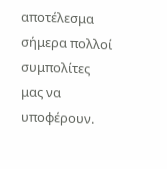αποτέλεσμα σήμερα πολλοί συμπολίτες μας να υποφέρουν.